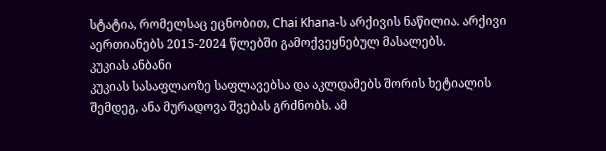სტატია, რომელსაც ეცნობით, Chai Khana-ს არქივის ნაწილია. არქივი აერთიანებს 2015-2024 წლებში გამოქვეყნებულ მასალებს.
კუკიას ანბანი
კუკიას სასაფლაოზე საფლავებსა და აკლდამებს შორის ხეტიალის შემდეგ, ანა მურადოვა შვებას გრძნობს. ამ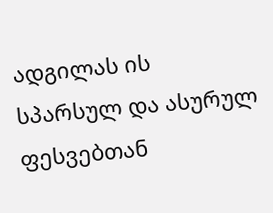ადგილას ის სპარსულ და ასურულ ფესვებთან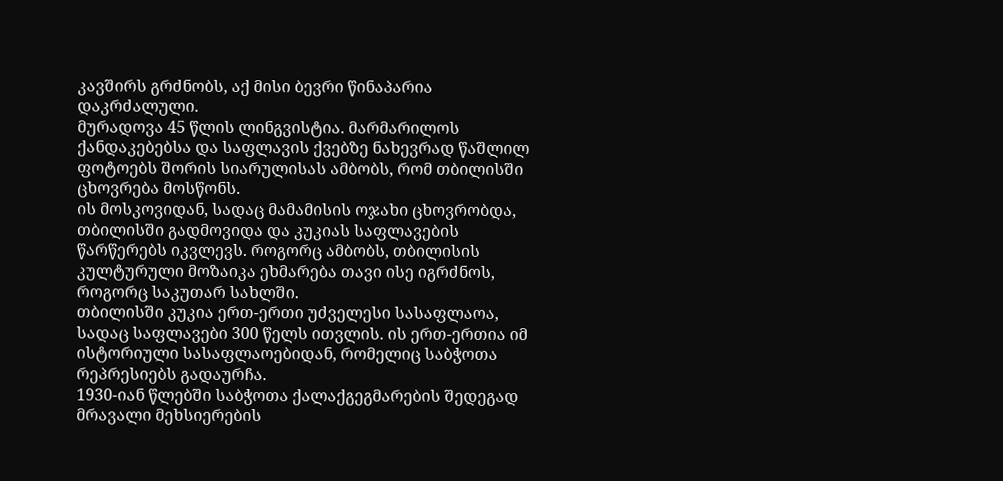კავშირს გრძნობს, აქ მისი ბევრი წინაპარია დაკრძალული.
მურადოვა 45 წლის ლინგვისტია. მარმარილოს ქანდაკებებსა და საფლავის ქვებზე ნახევრად წაშლილ ფოტოებს შორის სიარულისას ამბობს, რომ თბილისში ცხოვრება მოსწონს.
ის მოსკოვიდან, სადაც მამამისის ოჯახი ცხოვრობდა, თბილისში გადმოვიდა და კუკიას საფლავების წარწერებს იკვლევს. როგორც ამბობს, თბილისის კულტურული მოზაიკა ეხმარება თავი ისე იგრძნოს, როგორც საკუთარ სახლში.
თბილისში კუკია ერთ-ერთი უძველესი სასაფლაოა, სადაც საფლავები 300 წელს ითვლის. ის ერთ-ერთია იმ ისტორიული სასაფლაოებიდან, რომელიც საბჭოთა რეპრესიებს გადაურჩა.
1930-იან წლებში საბჭოთა ქალაქგეგმარების შედეგად მრავალი მეხსიერების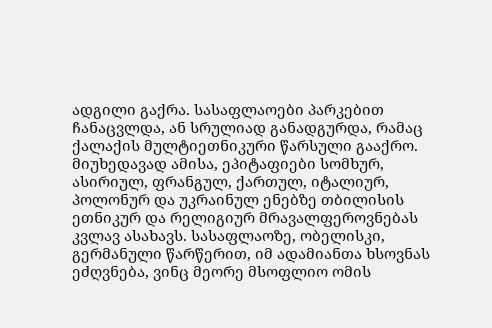ადგილი გაქრა. სასაფლაოები პარკებით ჩანაცვლდა, ან სრულიად განადგურდა, რამაც ქალაქის მულტიეთნიკური წარსული გააქრო.
მიუხედავად ამისა, ეპიტაფიები სომხურ, ასირიულ, ფრანგულ, ქართულ, იტალიურ, პოლონურ და უკრაინულ ენებზე თბილისის ეთნიკურ და რელიგიურ მრავალფეროვნებას კვლავ ასახავს. სასაფლაოზე, ობელისკი, გერმანული წარწერით, იმ ადამიანთა ხსოვნას ეძღვნება, ვინც მეორე მსოფლიო ომის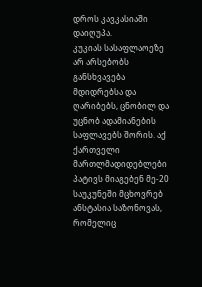დროს კავკასიაში დაიღუპა.
კუკიას სასაფლაოეზე არ არსებობს განსხვავება მდიდრებსა და ღარიბებს, ცნობილ და უცნობ ადამიანების საფლავებს შორის. აქ ქართველი მართლმადიდებლები პატივს მიაგებენ მე-20 საუკუნეში მცხოვრებ ანსტასია საზონოვას, რომელიც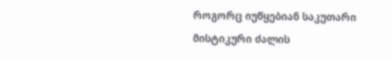როგორც იუწყებიან საკუთარი მისტიკური ძალის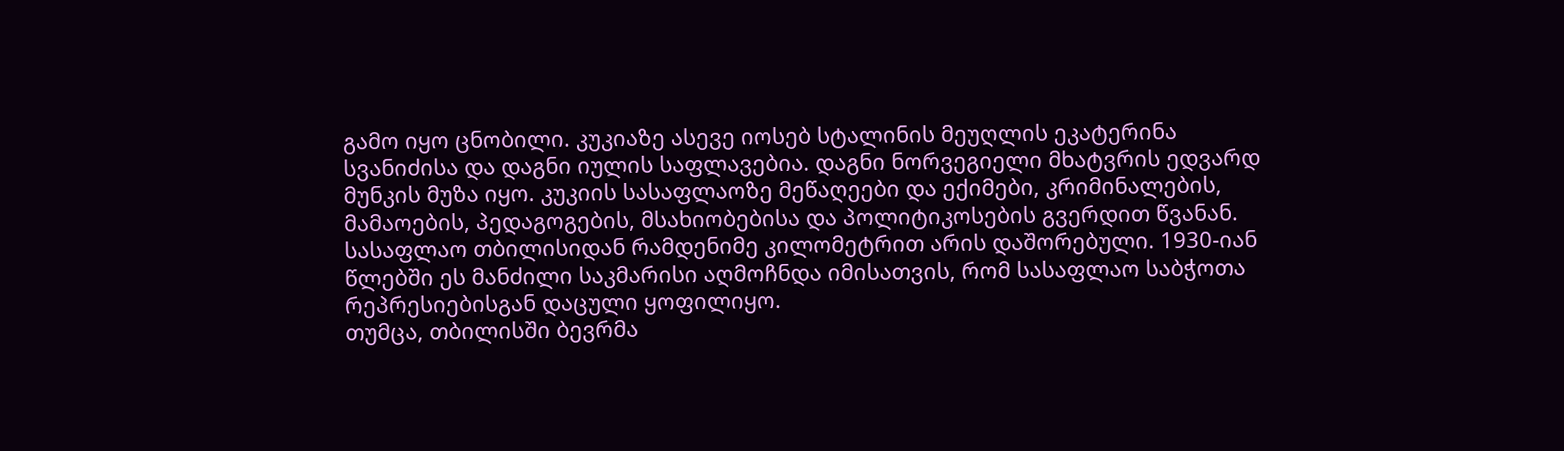გამო იყო ცნობილი. კუკიაზე ასევე იოსებ სტალინის მეუღლის ეკატერინა სვანიძისა და დაგნი იულის საფლავებია. დაგნი ნორვეგიელი მხატვრის ედვარდ მუნკის მუზა იყო. კუკიის სასაფლაოზე მეწაღეები და ექიმები, კრიმინალების, მამაოების, პედაგოგების, მსახიობებისა და პოლიტიკოსების გვერდით წვანან.
სასაფლაო თბილისიდან რამდენიმე კილომეტრით არის დაშორებული. 1930-იან წლებში ეს მანძილი საკმარისი აღმოჩნდა იმისათვის, რომ სასაფლაო საბჭოთა რეპრესიებისგან დაცული ყოფილიყო.
თუმცა, თბილისში ბევრმა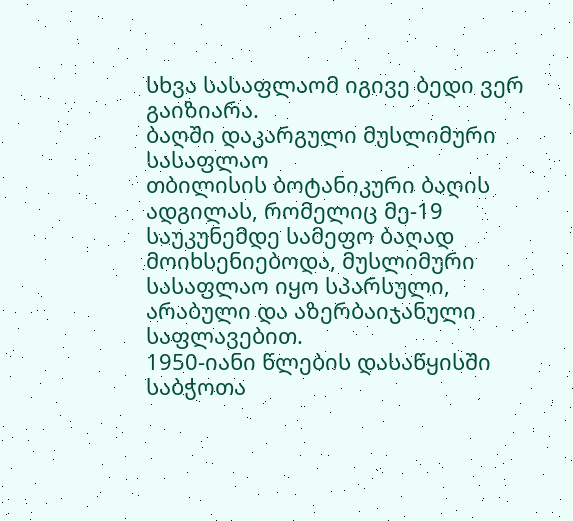სხვა სასაფლაომ იგივე ბედი ვერ გაიზიარა.
ბაღში დაკარგული მუსლიმური სასაფლაო
თბილისის ბოტანიკური ბაღის ადგილას, რომელიც მე-19 საუკუნემდე სამეფო ბაღად მოიხსენიებოდა, მუსლიმური სასაფლაო იყო სპარსული, არაბული და აზერბაიჯანული საფლავებით.
1950-იანი წლების დასაწყისში საბჭოთა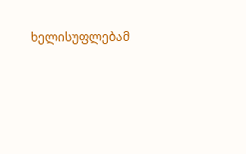ხელისუფლებამ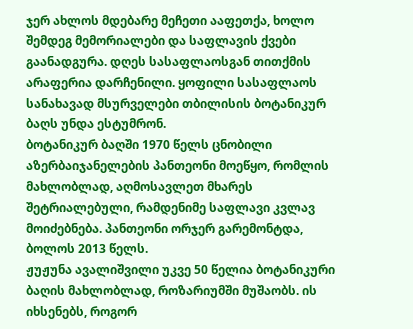ჯერ ახლოს მდებარე მეჩეთი ააფეთქა, ხოლო შემდეგ მემორიალები და საფლავის ქვები გაანადგურა. დღეს სასაფლაოსგან თითქმის არაფერია დარჩენილი. ყოფილი სასაფლაოს სანახავად მსურველები თბილისის ბოტანიკურ ბაღს უნდა ესტუმრონ.
ბოტანიკურ ბაღში 1970 წელს ცნობილი აზერბაიჯანელების პანთეონი მოეწყო, რომლის მახლობლად, აღმოსავლეთ მხარეს შეტრიალებული, რამდენიმე საფლავი კვლავ მოიძებნება. პანთეონი ორჯერ გარემონტდა, ბოლოს 2013 წელს.
ჟუჟუნა ავალიშვილი უკვე 50 წელია ბოტანიკური ბაღის მახლობლად, როზარიუმში მუშაობს. ის იხსენებს, როგორ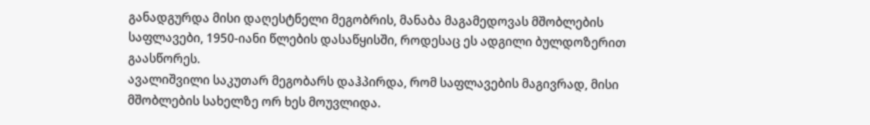განადგურდა მისი დაღესტნელი მეგობრის, მანაბა მაგამედოვას მშობლების საფლავები, 1950-იანი წლების დასაწყისში, როდესაც ეს ადგილი ბულდოზერით გაასწორეს.
ავალიშვილი საკუთარ მეგობარს დაჰპირდა, რომ საფლავების მაგივრად, მისი მშობლების სახელზე ორ ხეს მოუვლიდა.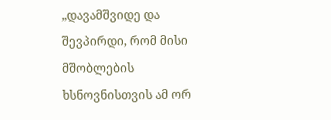„დავამშვიდე და შევპირდი, რომ მისი მშობლების ხსნოვნისთვის ამ ორ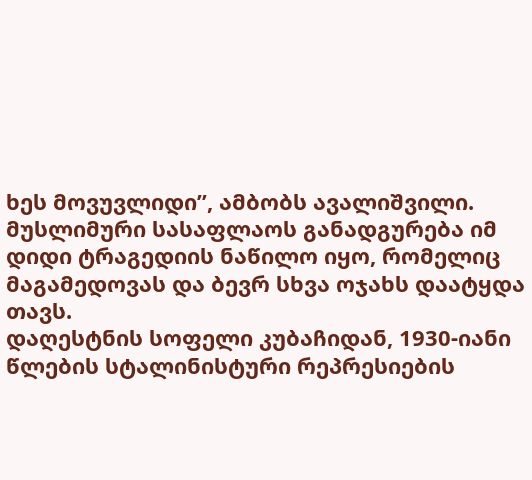ხეს მოვუვლიდი”, ამბობს ავალიშვილი.
მუსლიმური სასაფლაოს განადგურება იმ დიდი ტრაგედიის ნაწილო იყო, რომელიც მაგამედოვას და ბევრ სხვა ოჯახს დაატყდა თავს.
დაღესტნის სოფელი კუბაჩიდან, 1930-იანი წლების სტალინისტური რეპრესიების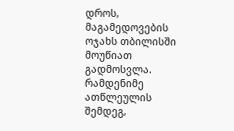დროს, მაგამედოვების ოჯახს თბილისში მოუწიათ გადმოსვლა. რამდენიმე ათწლეულის შემდეგ,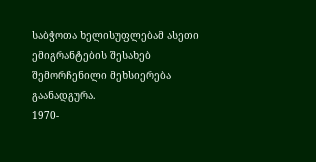საბჭოთა ხელისუფლებამ ასეთი ემიგრანტების შესახებ შემორჩენილი მეხსიერება გაანადგურა.
1970-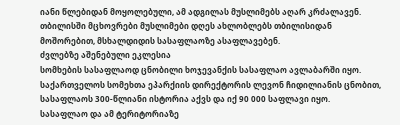იანი წლებიდან მოყოლებული, ამ ადგილას მუსლიმებს აღარ კრძალავენ. თბილისში მცხოვრები მუსლიმები დღეს ახლობლებს თბილისიდან მოშორებით, მსხალდიდის სასაფლაოზე ასაფლავებენ.
ძვლებზე აშენებული ეკლესია
სომხების სასაფლაოდ ცნობილი ხოჯევანქის სასაფლაო ავლაბარში იყო. საქართველოს სომეხთა ეპარქიის დირექტორის ლევონ ჩიდილიანის ცნობით, სასაფლაოს 300-წლიანი ისტორია აქვს და იქ 90 000 საფლავი იყო.
სასაფლაო და ამ ტერიტორიაზე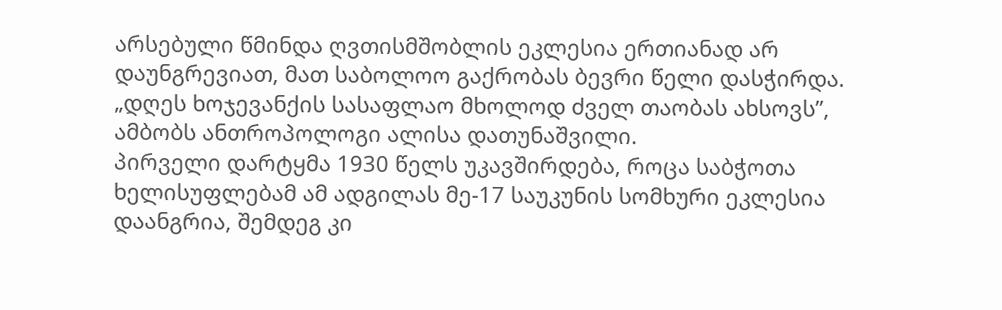არსებული წმინდა ღვთისმშობლის ეკლესია ერთიანად არ დაუნგრევიათ, მათ საბოლოო გაქრობას ბევრი წელი დასჭირდა.
„დღეს ხოჯევანქის სასაფლაო მხოლოდ ძველ თაობას ახსოვს”, ამბობს ანთროპოლოგი ალისა დათუნაშვილი.
პირველი დარტყმა 1930 წელს უკავშირდება, როცა საბჭოთა ხელისუფლებამ ამ ადგილას მე-17 საუკუნის სომხური ეკლესია დაანგრია, შემდეგ კი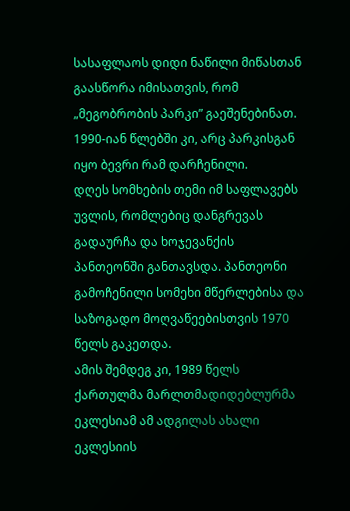სასაფლაოს დიდი ნაწილი მიწასთან გაასწორა იმისათვის, რომ „მეგობრობის პარკი” გაეშენებინათ. 1990-იან წლებში კი, არც პარკისგან იყო ბევრი რამ დარჩენილი.
დღეს სომხების თემი იმ საფლავებს უვლის, რომლებიც დანგრევას გადაურჩა და ხოჯევანქის პანთეონში განთავსდა. პანთეონი გამოჩენილი სომეხი მწერლებისა და საზოგადო მოღვაწეებისთვის 1970 წელს გაკეთდა.
ამის შემდეგ კი, 1989 წელს ქართულმა მარლთმადიდებლურმა ეკლესიამ ამ ადგილას ახალი ეკლესიის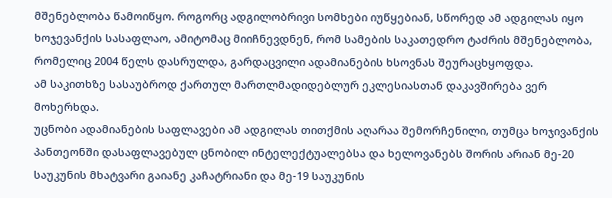მშენებლობა წამოიწყო. როგორც ადგილობრივი სომხები იუწყებიან, სწორედ ამ ადგილას იყო ხოჯევანქის სასაფლაო, ამიტომაც მიიჩნევდნენ, რომ სამების საკათედრო ტაძრის მშენებლობა, რომელიც 2004 წელს დასრულდა, გარდაცვილი ადამიანების ხსოვნას შეურაცხყოფდა.
ამ საკითხზე სასაუბროდ ქართულ მართლმადიდებლურ ეკლესიასთან დაკავშირება ვერ მოხერხდა.
უცნობი ადამიანების საფლავები ამ ადგილას თითქმის აღარაა შემორჩენილი, თუმცა ხოჯივანქის პანთეონში დასაფლავებულ ცნობილ ინტელექტუალებსა და ხელოვანებს შორის არიან მე-20 საუკუნის მხატვარი გაიანე კაჩატრიანი და მე-19 საუკუნის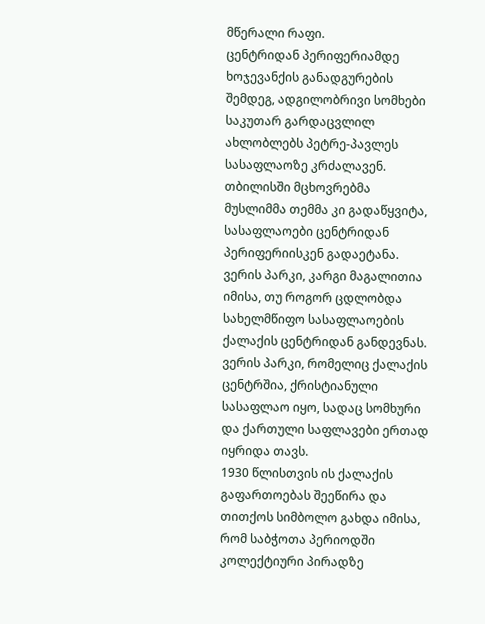მწერალი რაფი.
ცენტრიდან პერიფერიამდე
ხოჯევანქის განადგურების შემდეგ, ადგილობრივი სომხები საკუთარ გარდაცვლილ ახლობლებს პეტრე-პავლეს სასაფლაოზე კრძალავენ. თბილისში მცხოვრებმა მუსლიმმა თემმა კი გადაწყვიტა, სასაფლაოები ცენტრიდან პერიფერიისკენ გადაეტანა.
ვერის პარკი, კარგი მაგალითია იმისა, თუ როგორ ცდლობდა სახელმწიფო სასაფლაოების ქალაქის ცენტრიდან განდევნას. ვერის პარკი, რომელიც ქალაქის ცენტრშია, ქრისტიანული სასაფლაო იყო, სადაც სომხური და ქართული საფლავები ერთად იყრიდა თავს.
1930 წლისთვის ის ქალაქის გაფართოებას შეეწირა და თითქოს სიმბოლო გახდა იმისა, რომ საბჭოთა პერიოდში კოლექტიური პირადზე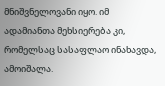მნიშვნელოვანი იყო. იმ ადამიანთა მეხსიერება კი, რომელსაც სასაფლაო ინახავდა, ამოიშალა.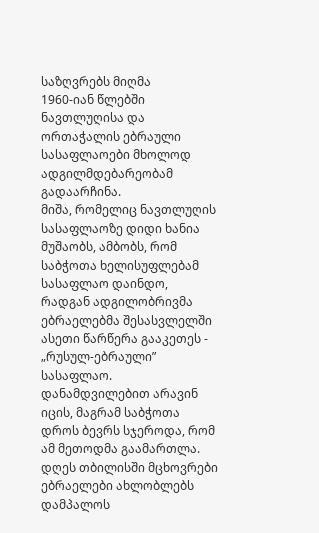საზღვრებს მიღმა
1960-იან წლებში ნავთლუღისა და ორთაჭალის ებრაული სასაფლაოები მხოლოდ ადგილმდებარეობამ გადაარჩინა.
მიშა, რომელიც ნავთლუღის სასაფლაოზე დიდი ხანია მუშაობს, ამბობს, რომ საბჭოთა ხელისუფლებამ სასაფლაო დაინდო, რადგან ადგილობრივმა ებრაელებმა შესასვლელში ასეთი წარწერა გააკეთეს - „რუსულ-ებრაული” სასაფლაო. დანამდვილებით არავინ იცის, მაგრამ საბჭოთა დროს ბევრს სჯეროდა, რომ ამ მეთოდმა გაამართლა.
დღეს თბილისში მცხოვრები ებრაელები ახლობლებს დამპალოს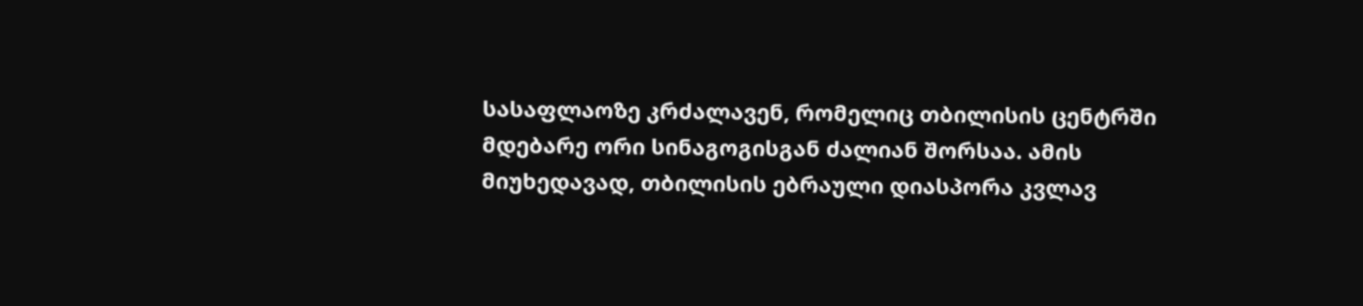სასაფლაოზე კრძალავენ, რომელიც თბილისის ცენტრში მდებარე ორი სინაგოგისგან ძალიან შორსაა. ამის მიუხედავად, თბილისის ებრაული დიასპორა კვლავ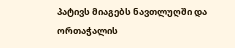პატივს მიაგებს ნავთლუღში და ორთაჭალის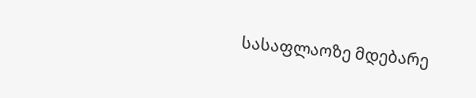სასაფლაოზე მდებარე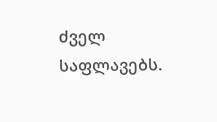ძველ საფლავებს.